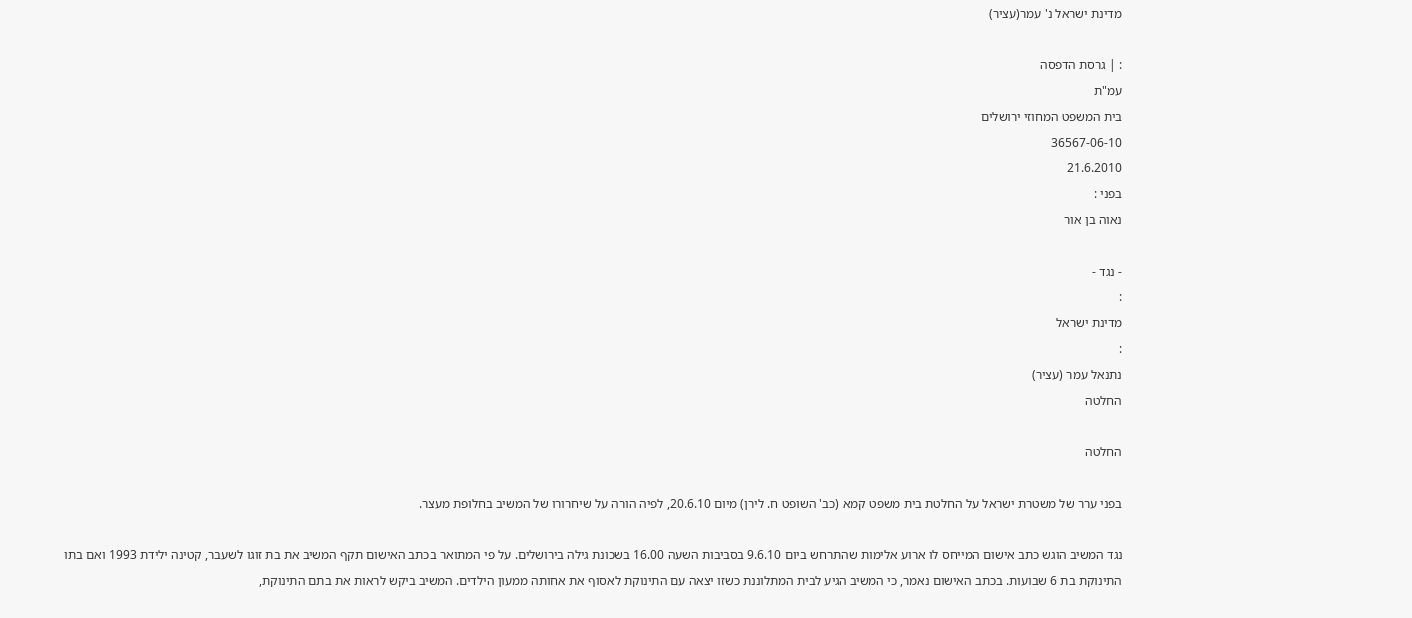מדינת ישראל נ' עמר(עציר)

: | גרסת הדפסה
עמ"ת
בית המשפט המחוזי ירושלים
36567-06-10
21.6.2010
בפני :
נאוה בן אור

- נגד -
:
מדינת ישראל
:
נתנאל עמר (עציר)
החלטה

החלטה

בפני ערר של משטרת ישראל על החלטת בית משפט קמא (כב' השופט ח. לירן) מיום 20.6.10, לפיה הורה על שיחרורו של המשיב בחלופת מעצר.

נגד המשיב הוגש כתב אישום המייחס לו ארוע אלימות שהתרחש ביום 9.6.10 בסביבות השעה 16.00 בשכונת גילה בירושלים. על פי המתואר בכתב האישום תקף המשיב את בת זוגו לשעבר, קטינה ילידת 1993 ואם בתו התינוקת בת 6 שבועות. בכתב האישום נאמר, כי המשיב הגיע לבית המתלוננת כשזו יצאה עם התינוקת לאסוף את אחותה ממעון הילדים. המשיב ביקש לראות את בתם התינוקת,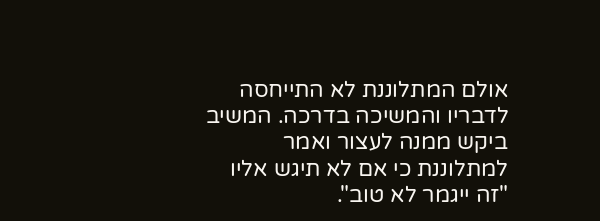אולם המתלוננת לא התייחסה לדבריו והמשיכה בדרכה. המשיב ביקש ממנה לעצור ואמר למתלוננת כי אם לא תיגש אליו "זה ייגמר לא טוב".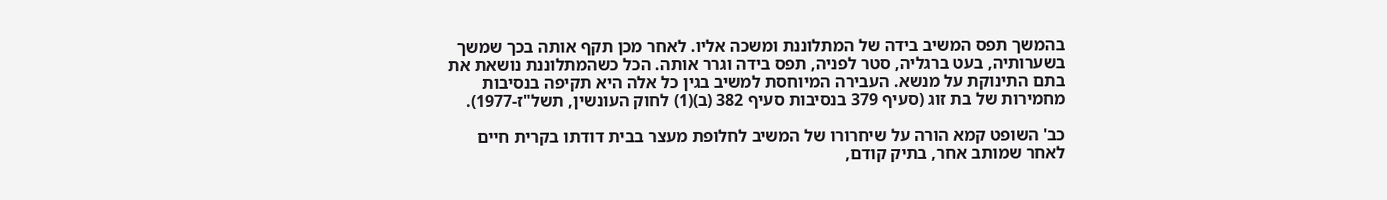בהמשך תפס המשיב בידה של המתלוננת ומשכה אליו. לאחר מכן תקף אותה בכך שמשך בשערותיה, בעט ברגליה, סטר לפניה, תפס בידה וגרר אותה. הכל כשהמתלוננת נושאת את בתם התינוקת על מנשא. העבירה המיוחסת למשיב בגין כל אלה היא תקיפה בנסיבות מחמירות של בת זוג (סעיף 379 בנסיבות סעיף 382 (ב)(1) לחוק העונשין, תשל"ז-1977).

כב' השופט קמא הורה על שיחרורו של המשיב לחלופת מעצר בבית דודתו בקרית חיים לאחר שמותב אחר, בתיק קודם,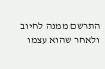התרשם ממנה לחיוב ולאחר שהוא עצמו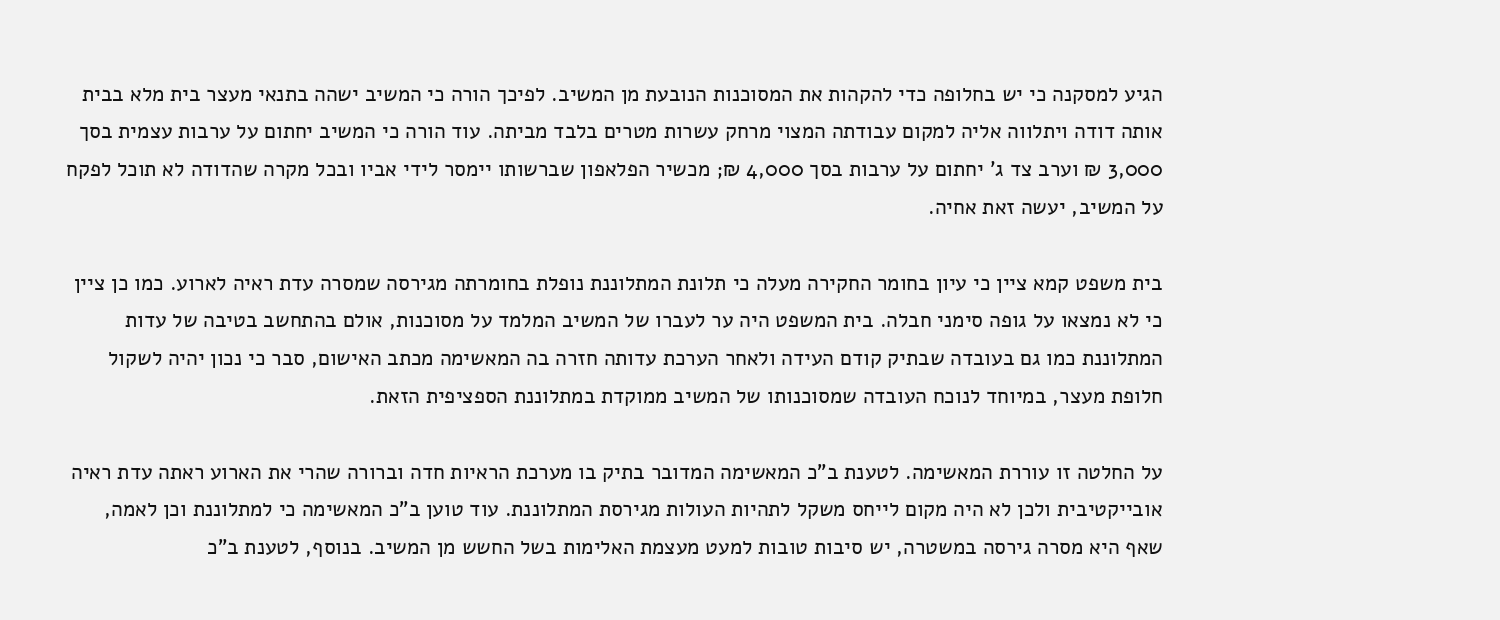הגיע למסקנה כי יש בחלופה כדי להקהות את המסוכנות הנובעת מן המשיב. לפיכך הורה כי המשיב ישהה בתנאי מעצר בית מלא בבית אותה דודה ויתלווה אליה למקום עבודתה המצוי מרחק עשרות מטרים בלבד מביתה. עוד הורה כי המשיב יחתום על ערבות עצמית בסך 3,000 ₪ וערב צד ג' יחתום על ערבות בסך 4,000 ₪; מכשיר הפלאפון שברשותו יימסר לידי אביו ובכל מקרה שהדודה לא תוכל לפקח על המשיב, יעשה זאת אחיה.

בית משפט קמא ציין כי עיון בחומר החקירה מעלה כי תלונת המתלוננת נופלת בחומרתה מגירסה שמסרה עדת ראיה לארוע. כמו כן ציין כי לא נמצאו על גופה סימני חבלה. בית המשפט היה ער לעברו של המשיב המלמד על מסוכנות, אולם בהתחשב בטיבה של עדות המתלוננת כמו גם בעובדה שבתיק קודם העידה ולאחר הערכת עדותה חזרה בה המאשימה מכתב האישום, סבר כי נכון יהיה לשקול חלופת מעצר, במיוחד לנוכח העובדה שמסוכנותו של המשיב ממוקדת במתלוננת הספציפית הזאת.

על החלטה זו עוררת המאשימה. לטענת ב"כ המאשימה המדובר בתיק בו מערכת הראיות חדה וברורה שהרי את הארוע ראתה עדת ראיה אובייקטיבית ולכן לא היה מקום לייחס משקל לתהיות העולות מגירסת המתלוננת. עוד טוען ב"כ המאשימה כי למתלוננת וכן לאמה, שאף היא מסרה גירסה במשטרה, יש סיבות טובות למעט מעצמת האלימות בשל החשש מן המשיב. בנוסף, לטענת ב"כ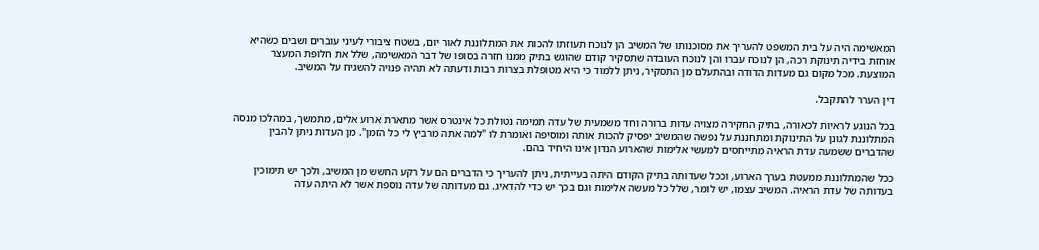המאשימה היה על בית המשפט להעריך את מסוכנותו של המשיב הן לנוכח תעוזתו להכות את המתלוננת לאור יום, בשטח ציבורי לעיני עוברים ושבים כשהיא אוחזת בידיה תינוקת רכה, הן לנוכח עברו והן לנוכח העובדה שתסקיר קודם שהוגש בתיק ממנו חזרה בסופו של דבר המאשימה, שלל את חלופת המעצר המוצעת. מכל מקום גם מעדות הדודה ובהתעלם מן התסקיר, ניתן ללמוד כי היא מטופלת בצרות רבות ודעתה לא תהיה פנויה להשגיח על המשיב.

דין הערר להתקבל.

בכל הנוגע לראיות לכאורה, בתיק החקירה מצויה עדות ברורה וחד משמעית של עדה תמימה נטולת כל אינטרס אשר מתארת ארוע אלים, מתמשך, במהלכו מנסה המתלוננת לגונן על התינוקת ומתחננת על נפשה שהמשיב יפסיק להכות אותה ומוסיפה ואומרת לו "למה אתה מרביץ לי כל הזמן". מן העדות ניתן להבין שהדברים ששמעה עדת הראיה מתייחסים למעשי אלימות שהארוע הנדון אינו היחיד בהם.

ככל שהמתלוננת ממעטת בערך הארוע, וככל שעדותה בתיק הקודם היתה בעייתית, ניתן להעריך כי הדברים הם על רקע החשש מן המשיב, ולכך יש תימוכין בעדותה של עדת הראיה. המשיב עצמו, יש לומר, שלל כל מעשה אלימות וגם בכך יש כדי להדאיג. גם מעדותה של עדה נוספת אשר לא היתה עדה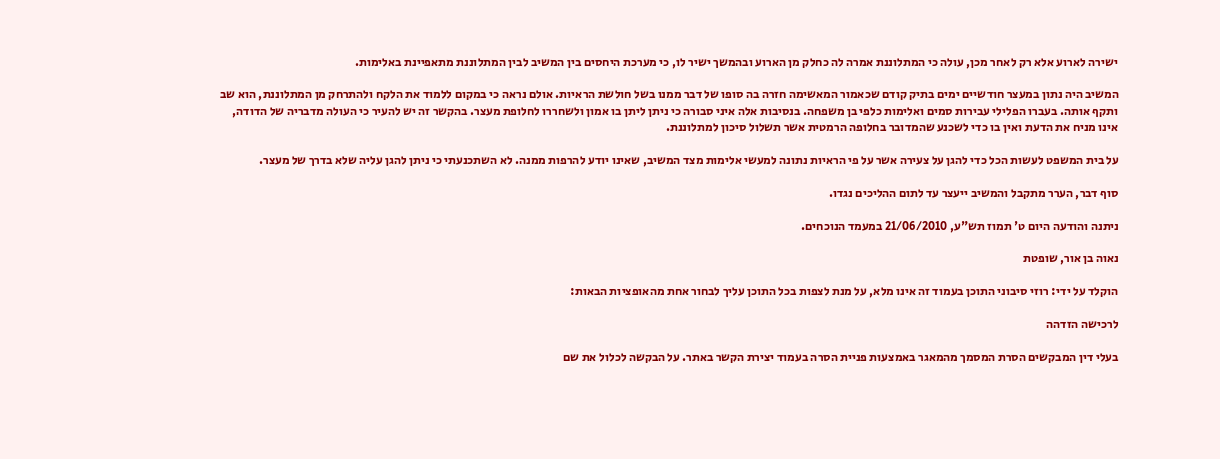ישירה לארוע אלא רק לאחר מכן, עולה כי המתלוננת אמרה לה כחלק מן הארוע ובהמשך ישיר לו, כי מערכת היחסים בין המשיב לבין המתלוננת מתאפיינת באלימות.

המשיב היה נתון במעצר חודשיים ימים בתיק קודם שכאמור המאשימה חזרה בה סופו של דבר ממנו בשל חולשת הראיות. אולם נראה כי במקום ללמוד את הלקח ולהתרחק מן המתלוננת, הוא שב ותקף אותה. בעברו הפלילי עבירות סמים ואלימות כלפי בן משפחה. בנסיבות אלה איני סבורה כי ניתן ליתן בו אמון ולשחררו לחלופת מעצר. בהקשר זה יש להעיר כי העולה מדבריה של הדודה, אינו מניח את הדעת ואין בו כדי לשכנע שהמדובר בחלופה הרמטית אשר תשלול סיכון למתלוננת.

על בית המשפט לעשות הכל כדי להגן על צעירה אשר על פי הראיות נתונה למעשי אלימות מצד המשיב, שאינו יודע להרפות ממנה. לא השתכנעתי כי ניתן להגן עליה שלא בדרך של מעצר.

סוף דבר, הערר מתקבל והמשיב ייעצר עד לתום ההליכים נגדו.

ניתנה והודעה היום ט' תמוז תש"ע, 21/06/2010 במעמד הנוכחים.

נאוה בן אור, שופטת

הוקלד על ידי: רוזי סיבוני התוכן בעמוד זה אינו מלא, על מנת לצפות בכל התוכן עליך לבחור אחת מהאופציות הבאות:

לרכישה הזדהה

בעלי דין המבקשים הסרת המסמך מהמאגר באמצעות פניית הסרה בעמוד יצירת הקשר באתר. על הבקשה לכלול את שם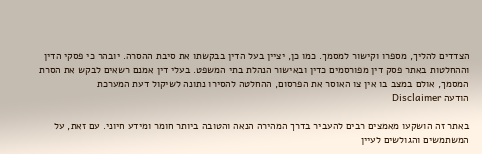הצדדים להליך, מספרו וקישור למסמך. כמו כן, יציין בעל הדין בבקשתו את סיבת ההסרה. יובהר כי פסקי הדין וההחלטות באתר פסק דין מפורסמים כדין ובאישור הנהלת בתי המשפט. בעלי דין אמנם רשאים לבקש את הסרת המסמך, אולם במצב בו אין צו האוסר את הפרסום, ההחלטה להסירו נתונה לשיקול דעת המערכת
הודעה Disclaimer

באתר זה הושקעו מאמצים רבים להעביר בדרך המהירה הנאה והטובה ביותר חומר ומידע חיוני. עם זאת, על המשתמשים והגולשים לעיין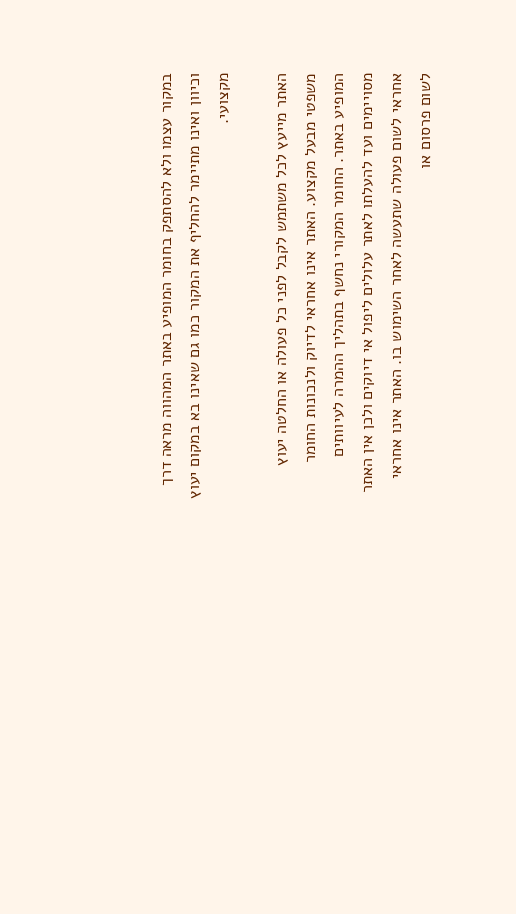במקור עצמו ולא להסתפק בחומר המופיע באתר המהווה מראה דרך וכיוון ואינו מתיימר להחליף את המקור כמו גם שאינו בא במקום יעוץ מקצועי.

האתר מייעץ לכל משתמש לקבל לפני כל פעולה או החלטה יעוץ משפטי מבעל מקצוע. האתר אינו אחראי לדיוק ולנכונות החומר המופיע באתר. החומר המקורי נחשף בתהליך ההמרה לעיוותים מסויימים ועד להעלתו לאתר עלולים ליפול אי דיוקים ולכן אין האתר אחראי לשום פעולה שתעשה לאחר השימוש בו. האתר אינו אחראי לשום פרסום או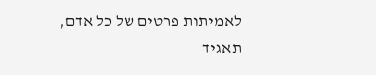לאמיתות פרטים של כל אדם, תאגיד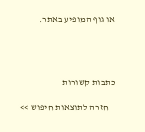או גוף המופיע באתר.




כתבות קשורות

    חזרה לתוצאות חיפוש >>